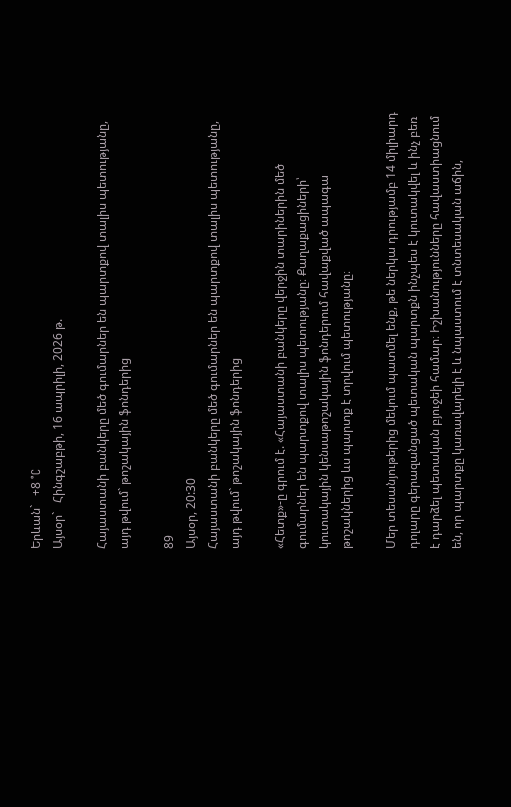Երևան`   +8 °C
Այսօր`   Հինգշաբթի, 16 ապրիլի, 2026 թ.

Հայաստանի բանկերը մեծ գումարներ են պարտքով տալիս պետությանը, այդ թվում` թոշակային ֆոնդերից

89
Այսօր, 20:30
Հայաստանի բանկերը մեծ գումարներ են պարտքով տալիս պետությանը, այդ թվում` թոշակային ֆոնդերից

«Հետք»-ը գրում է. «Հայաստանի բանկերը վերջին տարիներին մեծ գումարներ են պարտքով տալիս պետությանը։ Քաղաքացիների՝ կուտակային կենսաթոշակային ֆոնդերում հավաքված ապագա թոշակներից ևս պարտք է տրվում պետությանը։

Մեր տեսանյութերից մեկում պատմել ենք, թե ներկա դրությամբ 14 միլիարդ դոլարը գերազանցած պետական պարտքն ինչպես է կուտակվել և ինչ բեռ է դարձել պետական բյուջեի համար։ Իշխանությունները հավաստիացնում են, որ պարտքը կառավարելի է և նպաստում է տնտեսական աճին,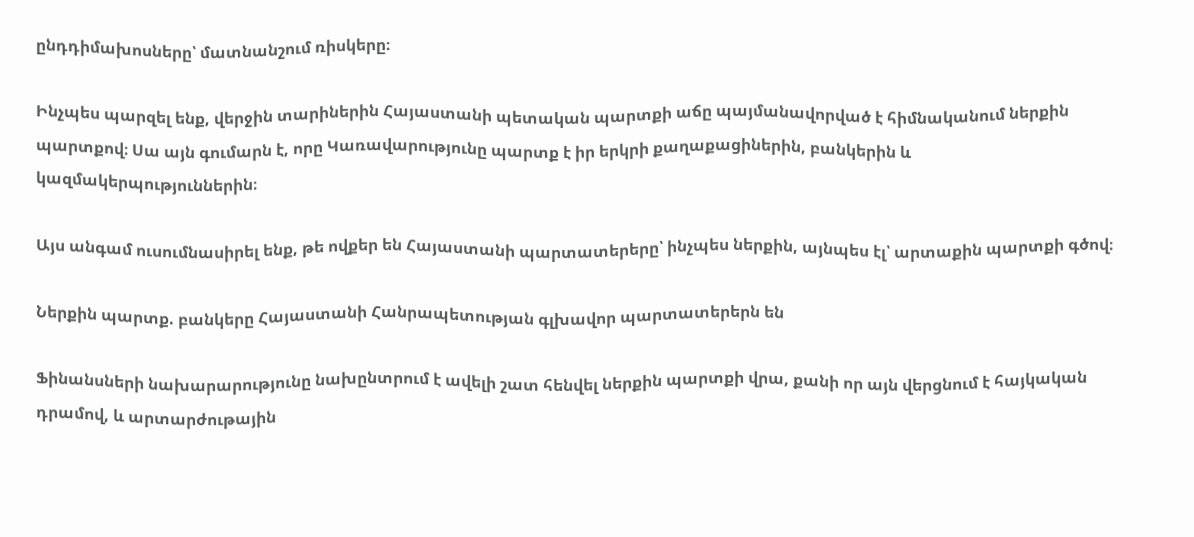ընդդիմախոսները՝ մատնանշում ռիսկերը։

Ինչպես պարզել ենք, վերջին տարիներին Հայաստանի պետական պարտքի աճը պայմանավորված է հիմնականում ներքին պարտքով։ Սա այն գումարն է, որը Կառավարությունը պարտք է իր երկրի քաղաքացիներին, բանկերին և կազմակերպություններին։

Այս անգամ ուսումնասիրել ենք, թե ովքեր են Հայաստանի պարտատերերը՝ ինչպես ներքին, այնպես էլ՝ արտաքին պարտքի գծով։

Ներքին պարտք. բանկերը Հայաստանի Հանրապետության գլխավոր պարտատերերն են

Ֆինանսների նախարարությունը նախընտրում է ավելի շատ հենվել ներքին պարտքի վրա, քանի որ այն վերցնում է հայկական դրամով, և արտարժութային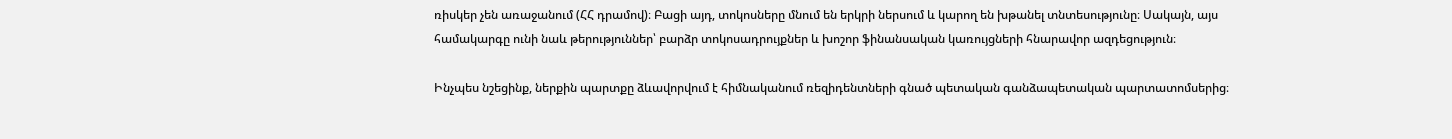ռիսկեր չեն առաջանում (ՀՀ դրամով)։ Բացի այդ, տոկոսները մնում են երկրի ներսում և կարող են խթանել տնտեսությունը։ Սակայն, այս համակարգը ունի նաև թերություններ՝ բարձր տոկոսադրույքներ և խոշոր ֆինանսական կառույցների հնարավոր ազդեցություն։

Ինչպես նշեցինք, ներքին պարտքը ձևավորվում է հիմնականում ռեզիդենտների գնած պետական գանձապետական պարտատոմսերից։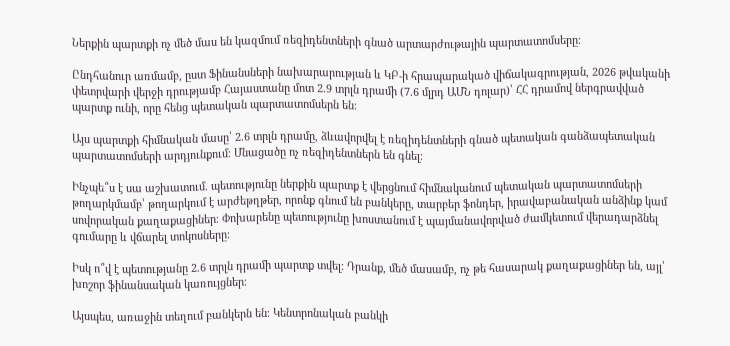Ներքին պարտքի ոչ մեծ մաս են կազմում ռեզիդենտների գնած արտարժութային պարտատոմսերը։

Ընդհանուր առմամբ, ըստ Ֆինանսների նախարարության և ԿԲ-ի հրապարակած վիճակագրության, 2026 թվականի փետրվարի վերջի դրությամբ Հայաստանը մոտ 2.9 տրլն դրամի (7.6 մլրդ ԱՄՆ դոլար)՝ ՀՀ դրամով ներգրավված պարտք ունի, որը հենց պետական պարտատոմսերն են։

Այս պարտքի հիմնական մասը՝ 2.6 տրլն դրամը, ձևավորվել է ռեզիդենտների գնած պետական գանձապետական պարտատոմսերի արդյունքում։ Մնացածը ոչ ռեզիդենտներն են գնել։

Ինչպե՞ս է սա աշխատում. պետությունը ներքին պարտք է վերցնում հիմնականում պետական պարտատոմսերի թողարկմամբ՝ թողարկում է արժեթղթեր, որոնք գնում են բանկերը, տարբեր ֆոնդեր, իրավաբանական անձինք կամ սովորական քաղաքացիներ։ Փոխարենը պետությունը խոստանում է պայմանավորված ժամկետում վերադարձնել գումարը և վճարել տոկոսները։

Իսկ ո՞վ է պետությանը 2.6 տրլն դրամի պարտք տվել։ Դրանք, մեծ մասամբ, ոչ թե հասարակ քաղաքացիներ են, այլ՝ խոշոր ֆինանսական կառույցներ։

Այսպես, առաջին տեղում բանկերն են։ Կենտրոնական բանկի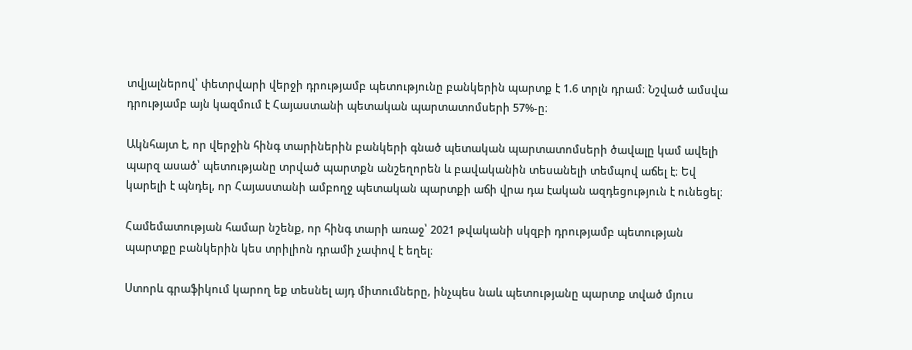տվյալներով՝ փետրվարի վերջի դրությամբ պետությունը բանկերին պարտք է 1.6 տրլն դրամ։ Նշված ամսվա դրությամբ այն կազմում է Հայաստանի պետական պարտատոմսերի 57%-ը։

Ակնհայտ է, որ վերջին հինգ տարիներին բանկերի գնած պետական պարտատոմսերի ծավալը կամ ավելի պարզ ասած՝ պետությանը տրված պարտքն անշեղորեն և բավականին տեսանելի տեմպով աճել է։ Եվ կարելի է պնդել, որ Հայաստանի ամբողջ պետական պարտքի աճի վրա դա էական ազդեցություն է ունեցել։

Համեմատության համար նշենք, որ հինգ տարի առաջ՝ 2021 թվականի սկզբի դրությամբ պետության պարտքը բանկերին կես տրիլիոն դրամի չափով է եղել։

Ստորև գրաֆիկում կարող եք տեսնել այդ միտումները, ինչպես նաև պետությանը պարտք տված մյուս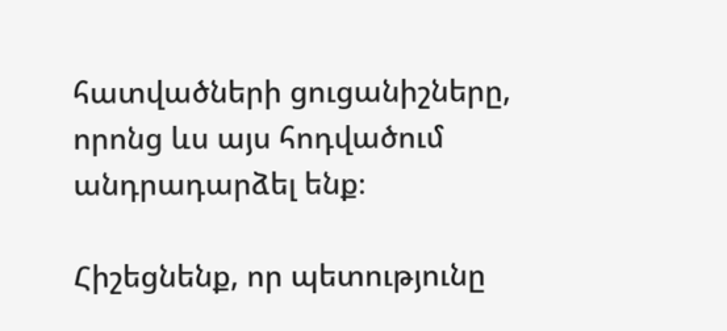հատվածների ցուցանիշները, որոնց ևս այս հոդվածում անդրադարձել ենք։

Հիշեցնենք, որ պետությունը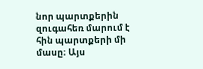նոր պարտքերին զուգահեռ մարում է հին պարտքերի մի մասը։ Այս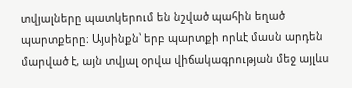տվյալները պատկերում են նշված պահին եղած պարտքերը։ Այսինքն՝ երբ պարտքի որևէ մասն արդեն մարված է, այն տվյալ օրվա վիճակագրության մեջ այլևս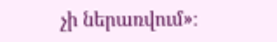չի ներառվում»։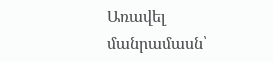Առավել մանրամասն՝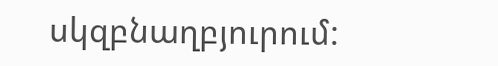սկզբնաղբյուրում: